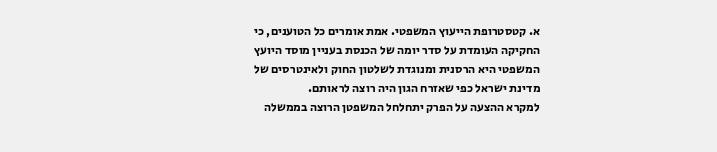א. קטסטרופת הייעוץ המשפטי. אמת אומרים כל הטוענים, כי החקיקה העומדת על סדר יומה של הכנסת בעניין מוסד היועץ המשפטי היא הרסנית ומנוגדת לשלטון החוק ולאינטרסים של מדינת ישראל כפי שאזרח הגון היה רוצה לראותם.
למקרא ההצעה על הפרק יתחלחל המשפטן הרוצה בממשלה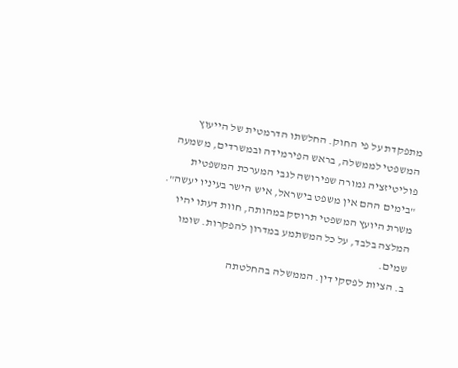מתפקדת על פי החוק. החלשתו הדרמטית של הייעוץ המשפטי לממשלה, בראש הפירמידה ובמשרדים, משמעה פוליטיזציה גמורה שפירושה לגבי המערכת המשפטית "בימים ההם אין משפט בישראל, איש הישר בעיניו יעשה". משרת היועץ המשפטי תרוסק במהותה, חוות דעתו יהיו המלצה בלבד, על כל המשתמע במדרון להפקרות. שומו שמים.
ב. הציות לפסקי דין. הממשלה בהחלטתה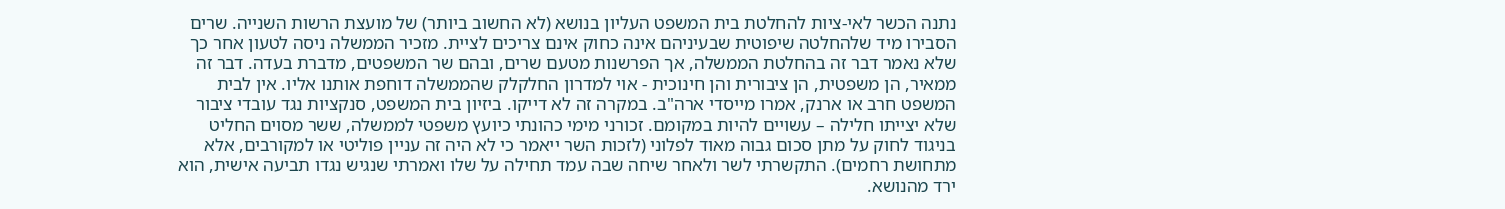נתנה הכשר לאי-ציות להחלטת בית המשפט העליון בנושא (לא החשוב ביותר) של מועצת הרשות השנייה. שרים הסבירו מיד שלהחלטה שיפוטית שבעיניהם אינה כחוק אינם צריכים לציית. מזכיר הממשלה ניסה לטעון אחר כך שלא נאמר דבר זה בהחלטת הממשלה, אך הפרשנות מטעם שרים, ובהם שר המשפטים, מדברת בעדה. דבר זה ממאיר, הן משפטית, הן ציבורית והן חינוכית - אוי למדרון החלקלק שהממשלה דוחפת אותנו אליו. אין לבית המשפט חרב או ארנק, אמרו מייסדי ארה"ב. במקרה זה לא דייקו. ביזיון בית המשפט, סנקציות נגד עובדי ציבור שלא יצייתו חלילה – עשויים להיות במקומם. זכורני מימי כהונתי כיועץ משפטי לממשלה, ששר מסוים החליט בניגוד לחוק על מתן סכום גבוה מאוד לפלוני (לזכות השר ייאמר כי לא היה זה עניין פוליטי או למקורבים, אלא מתחושת רחמים). התקשרתי לשר ולאחר שיחה שבה עמד תחילה על שלו ואמרתי שנגיש נגדו תביעה אישית, הוא ירד מהנושא.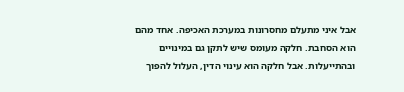אבל איני מתעלם מחסרונות במערכת האכיפה. אחד מהם הוא הסחבת. חלקה מעומס שיש לתקן גם במינויים ובהתייעלות. אבל חלקה הוא עינוי הדין, העלול להפוך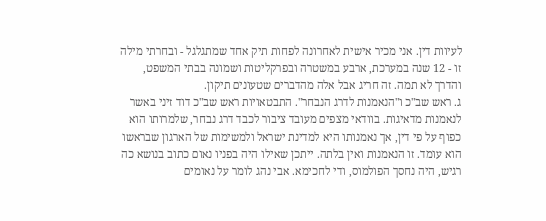לעיוות דין. אני מכיר אישית לאחרונה לפחות תיק אחד שמתגלגל - ובחרתי מילה זו - 12 שנה במערכת, ארבע במשטרה ובפרקליטות ושמונה בבתי המשפט, והדרך לא תמה. זה חריג אבל אלה מהדברים שטעונים תיקון.
ג. ראש שב"כ ו"הנאמנות לדרג הנבחר". התבטאויות ראש שב"כ דוד זיני באשר לנאמנות מדאיגות. בוודאי מצפים מעובד ציבור לכבד דרג נבחר, שלמרותו הוא כפוף על פי דין, אך נאמנותו היא למדינת ישראל ולמשימות של הארגון שבראשו הוא עומד. זו הנאמנות ואין בלתה. ייתכן שאילו היה בפניו נאום כתוב בנושא כה רגיש, היה נחסך הפולמוס, ודי לחכימא. אבי נהג לומר על נאומים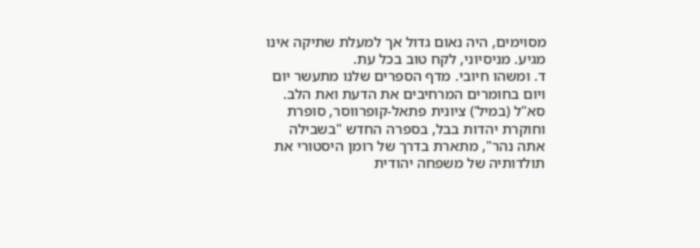מסוימים, היה נאום גדול אך למעלת שתיקה אינו מגיע. מניסיוני, לקח טוב בכל עת.
ד. ומשהו חיובי. מדף הספרים שלנו מתעשר יום ויום בחומרים המרחיבים את הדעת ואת הלב. סא"ל (במיל') ציונית פתאל-קופרווסר, סופרת וחוקרת יהדות בבל, בספרה החדש "בשבילה אתה נהר", מתארת בדרך של רומן היסטורי את תולדותיה של משפחה יהודית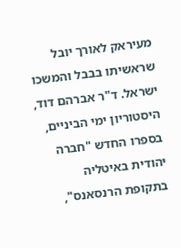מעיראק לאורך יובל שראשיתו בבבל והמשכו ישראל. ד"ר אברהם דוד, היסטוריון ימי הביניים, בספרו החדש "חברה יהודית באיטליה בתקופת הרנסאנס",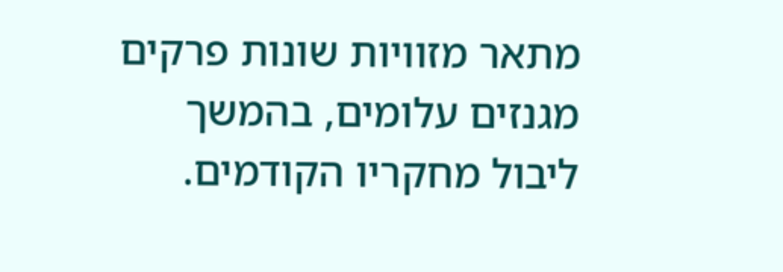מתאר מזוויות שונות פרקים מגנזים עלומים, בהמשך ליבול מחקריו הקודמים.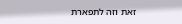זאת וזה לתפארת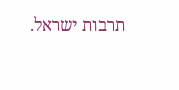תרבות ישראל.